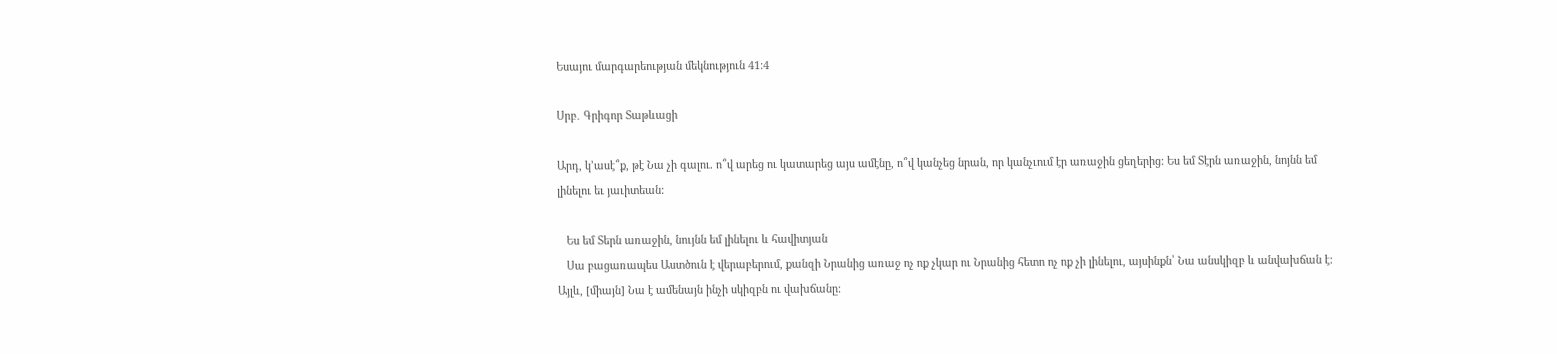Եսայու մարգարեության մեկնություն 41:4

Սրբ․ Գրիգոր Տաթևացի

Արդ, կ՚ասէ՞ք, թէ Նա չի գալու. ո՞վ արեց ու կատարեց այս ամէնը, ո՞վ կանչեց նրան, որ կանչւում էր առաջին ցեղերից: Ես եմ Տէրն առաջին, նոյնն եմ լինելու եւ յաւիտեան:

   Ես եմ Տերն առաջին, նույնն եմ լինելու և հավիտյան
   Սա բացառապես Աստծուն է վերաբերում, քանզի Նրանից առաջ ոչ ոք չկար ու Նրանից հետո ոչ ոք չի լինելու, այսինքն՝ Նա անսկիզբ և անվախճան է: Այլև, [միայն] Նա է ամենայն ինչի սկիզբն ու վախճանը: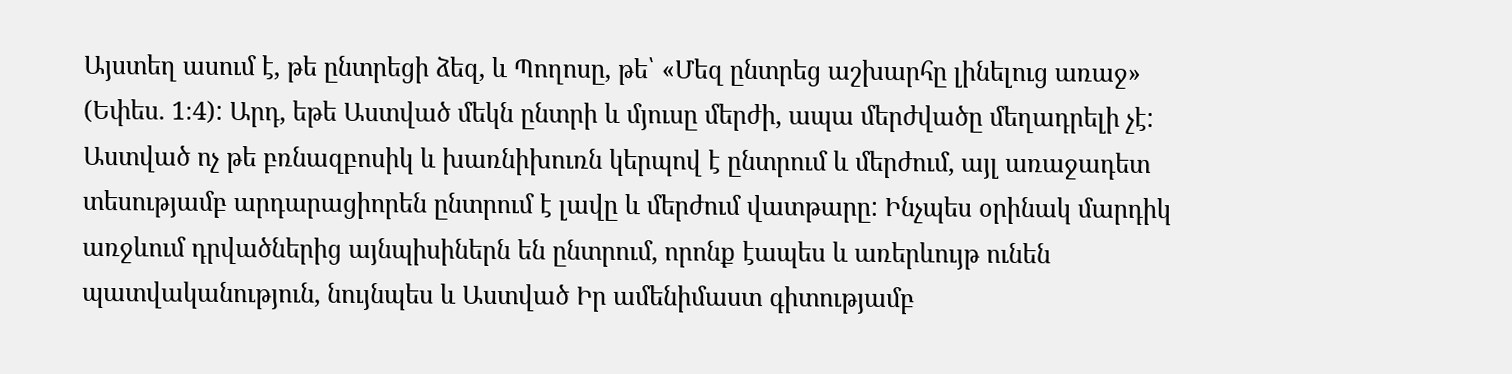Այստեղ ասում է, թե ընտրեցի ձեզ, և Պողոսը, թե՝ «Մեզ ընտրեց աշխարհը լինելուց առաջ» (Եփես. 1։4): Արդ, եթե Աստված մեկն ընտրի և մյուսը մերժի, ապա մերժվածը մեղադրելի չէ: Աստված ոչ թե բռնազբոսիկ և խառնիխուռն կերպով է ընտրում և մերժում, այլ առաջադետ տեսությամբ արդարացիորեն ընտրում է լավը և մերժում վատթարը: Ինչպես օրինակ մարդիկ առջևում դրվածներից այնպիսիներն են ընտրում, որոնք էապես և առերևույթ ունեն պատվականություն, նույնպես և Աստված Իր ամենիմաստ գիտությամբ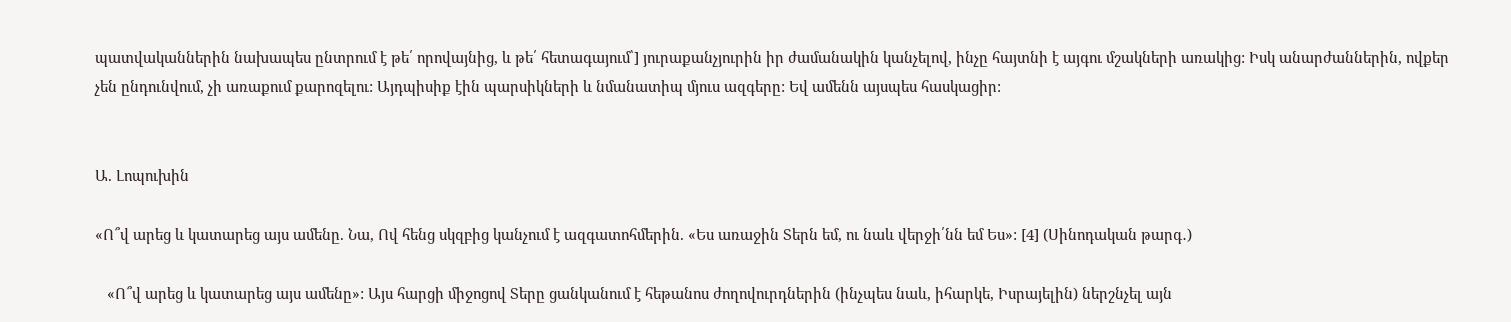պատվականներին նախապես ընտրում է թե՛ որովայնից, և թե՛ հետագայում՝] յուրաքանչյուրին իր ժամանակին կանչելով, ինչը հայտնի է այգու մշակների առակից: Իսկ անարժաններին, ովքեր չեն ընդունվում, չի առաքում քարոզելու: Այդպիսիք էին պարսիկների և նմանատիպ մյուս ազգերը: Եվ ամենն այսպես հասկացիր:


Ա. Լոպուխին

«Ո՞վ արեց և կատարեց այս ամենը. Նա, Ով հենց սկզբից կանչում է ազգատոհմերին. «Ես առաջին Տերն եմ, ու նաև վերջի՛նն եմ Ես»: [4] (Սինոդական թարգ․)

   «Ո՞վ արեց և կատարեց այս ամենը»: Այս հարցի միջոցով Տերը ցանկանում է հեթանոս ժողովուրդներին (ինչպես նաև, իհարկե, Իսրայելին) ներշնչել այն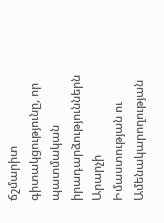ճշմարիտ գիտակցությունը, որ պատմական իրադարձություններն Արարչի Իմաստության ու Ամենակարողության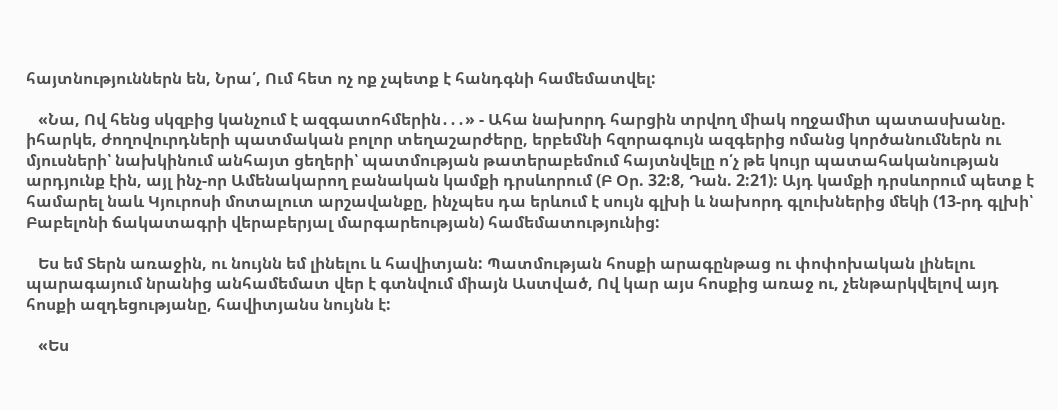հայտնություններն են, Նրա՛, Ում հետ ոչ ոք չպետք է հանդգնի համեմատվել:

   «Նա, Ով հենց սկզբից կանչում է ազգատոհմերին․․․» - Ահա նախորդ հարցին տրվող միակ ողջամիտ պատասխանը. իհարկե, ժողովուրդների պատմական բոլոր տեղաշարժերը, երբեմնի հզորագույն ազգերից ոմանց կործանումներն ու մյուսների՝ նախկինում անհայտ ցեղերի՝ պատմության թատերաբեմում հայտնվելը ո՛չ թե կույր պատահականության արդյունք էին, այլ ինչ-որ Ամենակարող բանական կամքի դրսևորում (Բ Օր. 32:8, Դան. 2:21): Այդ կամքի դրսևորում պետք է համարել նաև Կյուրոսի մոտալուտ արշավանքը, ինչպես դա երևում է սույն գլխի և նախորդ գլուխներից մեկի (13-րդ գլխի՝ Բաբելոնի ճակատագրի վերաբերյալ մարգարեության) համեմատությունից:

   Ես եմ Տերն առաջին, ու նույնն եմ լինելու և հավիտյան: Պատմության հոսքի արագընթաց ու փոփոխական լինելու պարագայում նրանից անհամեմատ վեր է գտնվում միայն Աստված, Ով կար այս հոսքից առաջ ու, չենթարկվելով այդ հոսքի ազդեցությանը, հավիտյանս նույնն է:

   «Ես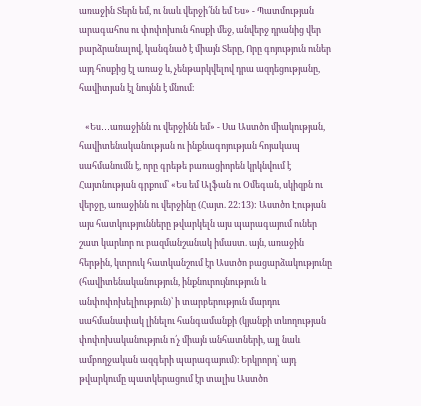առաջին Տերն եմ, ու նաև վերջի՛նն եմ Ես» - Պատմության արագահոս ու փոփոխուն հոսքի մեջ, անվերջ դրանից վեր բարձրանալով, կանգնած է միայն Տերը, Որը գոյություն ուներ այդ հոսքից էլ առաջ և, չենթարկվելով դրա ազդեցությանը, հավիտյան էլ նույնն է մնում։

   «Ես․․․առաջինն ու վերջինն եմ» - Սա Աստծո միակության, հավիտենականության ու ինքնագոյության հոյակապ սահմանումն է, որը գրեթե բառացիորեն կրկնվում է Հայտնության գրքում՝ «Ես եմ Ալֆան ու Օմեգան, սկիզբն ու վերջը, առաջինն ու վերջինը (Հայտ. 22:13): Աստծո Էության այս հատկությունները թվարկելն այս պարագայում ուներ շատ կարևոր ու բազմանշանակ իմաստ. այն, առաջին հերթին, կտրուկ հատկանշում էր Աստծո բացարձակությունը (հավիտենականություն, ինքնուրույնություն և անփոփոխելիություն)՝ ի տարբերություն մարդու սահմանափակ լինելու հանգամանքի (կյանքի տևողության փոփոխականություն ո՛չ միայն անհատների, այլ նաև ամբողջական ազգերի պարագայում)։ Երկրորդ՝ այդ թվարկումը պատկերացում էր տալիս Աստծո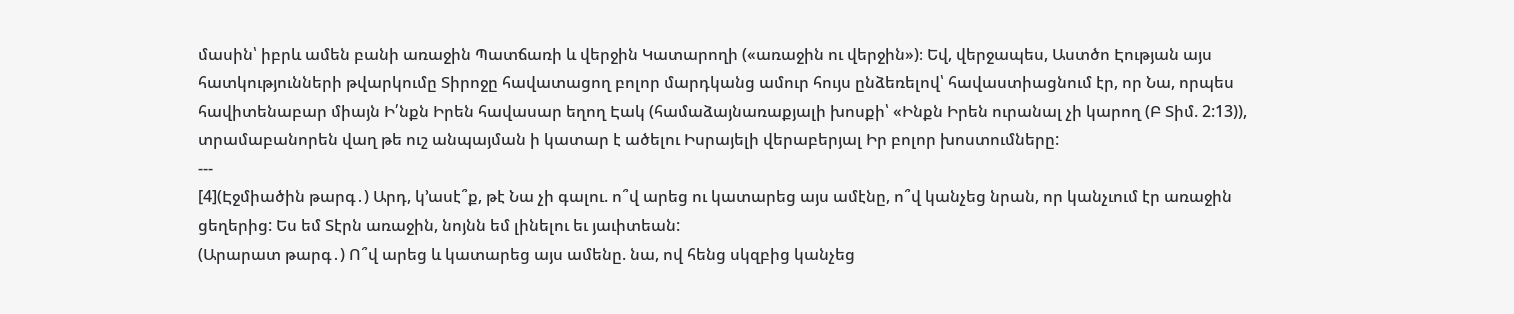մասին՝ իբրև ամեն բանի առաջին Պատճառի և վերջին Կատարողի («առաջին ու վերջին»)։ Եվ, վերջապես, Աստծո Էության այս հատկությունների թվարկումը Տիրոջը հավատացող բոլոր մարդկանց ամուր հույս ընձեռելով՝ հավաստիացնում էր, որ Նա, որպես հավիտենաբար միայն Ի՛նքն Իրեն հավասար եղող Էակ (համաձայնառաքյալի խոսքի՝ «Ինքն Իրեն ուրանալ չի կարող (Բ Տիմ. 2:13)), տրամաբանորեն վաղ թե ուշ անպայման ի կատար է ածելու Իսրայելի վերաբերյալ Իր բոլոր խոստումները:
---
[4](Էջմիածին թարգ․) Արդ, կ՚ասէ՞ք, թէ Նա չի գալու. ո՞վ արեց ու կատարեց այս ամէնը, ո՞վ կանչեց նրան, որ կանչւում էր առաջին ցեղերից: Ես եմ Տէրն առաջին, նոյնն եմ լինելու եւ յաւիտեան:
(Արարատ թարգ․) Ո՞վ արեց և կատարեց այս ամենը. նա, ով հենց սկզբից կանչեց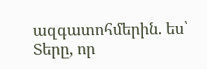ազգատոհմերին. ես՝ Տերը, որ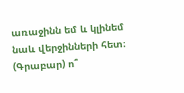առաջինն եմ և կլինեմ նաև վերջինների հետ։
(Գրաբար) ո՞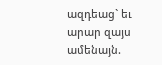ազդեաց` եւ արար զայս ամենայն.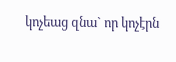կոչեաց զնա` որ կոչէրն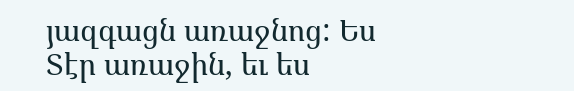յազգացն առաջնոց: Ես Տէր առաջին, եւ ես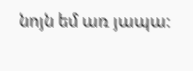նոյն եմ առ յապա: